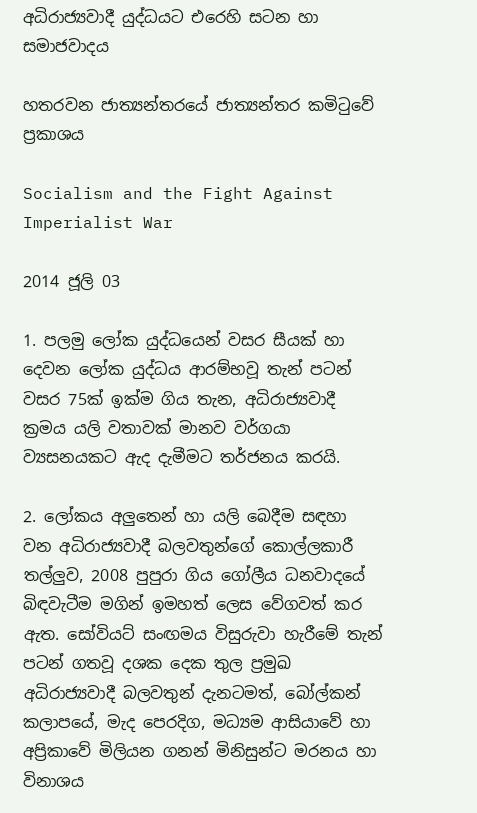අධිරාජ්‍යවාදී යුද්ධයට එරෙහි සටන හා සමාජවාදය

හතරවන ජාත්‍යන්තරයේ ජාත්‍යන්තර කමිටුවේ ප්‍රකාශය

Socialism and the Fight Against Imperialist War

2014 ජූලි 03

1. පලමු ලෝක යුද්ධයෙන් වසර සීයක් හා දෙවන ලෝක යුද්ධය ආරම්භවූ තැන් පටන් වසර 75ක් ඉක්ම ගිය තැන, අධිරාජ්‍යවාදී ක්‍රමය යලි වතාවක් මානව වර්ගයා ව්‍යසනයකට ඇද දැමීමට තර්ජනය කරයි.

2. ලෝකය අලුතෙන් හා යලි බෙදීම සඳහා වන අධිරාජ්‍යවාදී බලවතුන්ගේ කොල්ලකාරී තල්ලුව, 2008 පුපුරා ගිය ගෝලීය ධනවාදයේ බිඳවැටීම මගින් ඉමහත් ලෙස වේගවත් කර ඇත. සෝවියට් සංඟමය විසුරුවා හැරීමේ තැන් පටන් ගතවූ දශක දෙක තුල ප්‍රමුඛ අධිරාජ්‍යවාදී බලවතුන් දැනටමත්, බෝල්කන් කලාපයේ, මැද පෙරදිග, මධ්‍යම ආසියාවේ හා අප්‍රිකාවේ මිලියන ගනන් මිනිසුන්ට මරනය හා විනාශය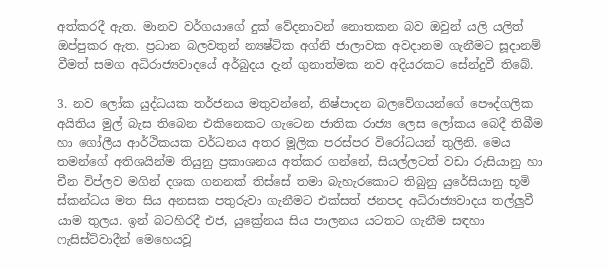අත්කරදී ඇත. මානව වර්ගයාගේ දුක් වේදනාවන් නොතකන බව ඔවුන් යලි යලිත් ඔප්පුකර ඇත. ප්‍රධාන බලවතුන් න්‍යෂ්ටික අග්නි ජාලාවක අවදානම ගැනීමට සූදානම් වීමත් සමග අධිරාජ්‍යවාදයේ අර්බුදය දැන් ගුනාත්මක නව අදියරකට සේන්දුවී තිබේ.

3. නව ලෝක යුද්ධයක තර්ජනය මතුවන්නේ, නිෂ්පාදන බලවේගයන්ගේ පෞද්ගලික අයිතිය මුල් බැස තිබෙන එකිනෙකට ගැටෙන ජාතික රාජ්‍ය ලෙස ලෝකය බෙදී තිබීම හා ගෝලීය ආර්ථිකයක වර්ධනය අතර මූලික පරස්පර විරෝධයන් තුලිනි. මෙය තමන්ගේ අතිශයින්ම තියුනු ප්‍රකාශනය අත්කර ගන්නේ, සියල්ලටත් වඩා රුසියානු හා චීන විප්ලව මගින් දශක ගනනක් තිස්සේ තමා බැහැරකොට තිබුනු යුරේසියානු භූමි ස්කන්ධය මත සිය අනසක පතුරුවා ගැනීමට එක්සත් ජනපද අධිරාජ්‍යවාදය තල්ලුවී යාම තුලය. ඉන් බටහිරදී එජ, යුක්‍රේනය සිය පාලනය යටතට ගැනීම සඳහා ෆැසිස්ට්වාදීන් මෙහෙයවූ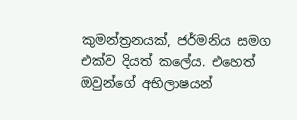කුමන්ත්‍රනයක්, ජර්මනිය සමග එක්ව දියත් කලේය. එහෙත් ඔවුන්ගේ අභිලාෂයන්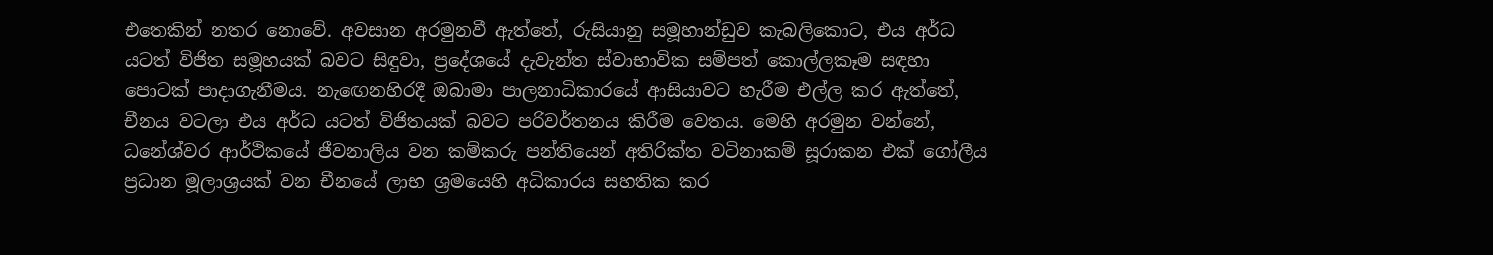එතෙකින් නතර නොවේ. අවසාන අරමුනවී ඇත්තේ, රුසියානු සමූහාන්ඩුව කැබලිකොට, එය අර්ධ යටත් විජිත සමූහයක් බවට සිඳුවා, ප්‍රදේශයේ දැවැන්ත ස්වාභාවික සම්පත් කොල්ලකෑම සඳහා පොටක් පාදාගැනීමය. නැඟෙනහිරදී ඔබාමා පාලනාධිකාරයේ ආසියාවට හැරීම එල්ල කර ඇත්තේ, චීනය වටලා එය අර්ධ යටත් විජිතයක් බවට පරිවර්තනය කිරීම වෙතය. මෙහි අරමුන වන්නේ, ධනේශ්වර ආර්ථිකයේ ජීවනාලිය වන කම්කරු පන්තියෙන් අතිරික්ත වටිනාකම් සූරාකන එක් ගෝලීය ප්‍රධාන මූලාශ්‍රයක් වන චීනයේ ලාභ ශ්‍රමයෙහි අධිකාරය සහතික කර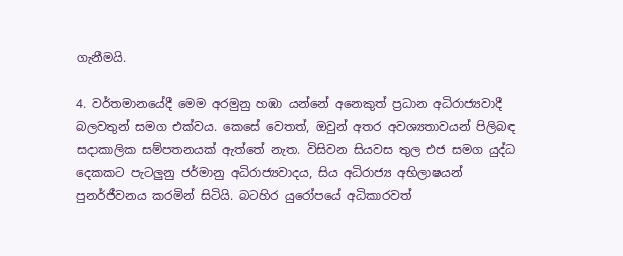ගැනීමයි.

4. වර්තමානයේදී මෙම අරමුනු හඹා යන්නේ අනෙකුත් ප්‍රධාන අධිරාජ්‍යවාදී බලවතුන් සමග එක්වය. කෙසේ වෙතත්, ඔවුන් අතර අවශ්‍යතාවයන් පිලිබඳ සදාකාලික සම්පතනයක් ඇත්තේ නැත. විසිවන සියවස තුල එජ සමග යුද්ධ දෙකකට පැටලුනු ජර්මානු අධිරාජ්‍යවාදය, සිය අධිරාජ්‍ය අභිලාෂයන් පුනර්ජීවනය කරමින් සිටියි. බටහිර යුරෝපයේ අධිකාරවත්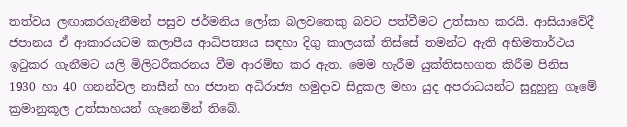තත්වය ලඟාකරගැනීමන් පසුව ජර්මනිය ලෝක බලවතෙකු බවට පත්වීමට උත්සාහ කරයි. ආසියාවේදී ජපානය ඒ ආකාරයටම කලාපීය ආධිපත්‍යය සඳහා දිගු කාලයක් තිස්සේ තමන්ට ඇති අභිමතාර්ථය ඉටුකර ගැනීමට යලි මිලිටරීකරනය වීම ආරම්භ කර ඇත. මෙම හැරීම යුක්තිසහගත කිරීම පිනිස 1930 හා 40 ගනන්වල නාසීන් හා ජපාන අධිරාජ්‍ය හමුදාව සිදුකල මහා යුද අපරාධයන්ට සුදුහුනු ගෑමේ ක්‍රමානුකූල උත්සාහයන් ගැනෙමින් තිබේ.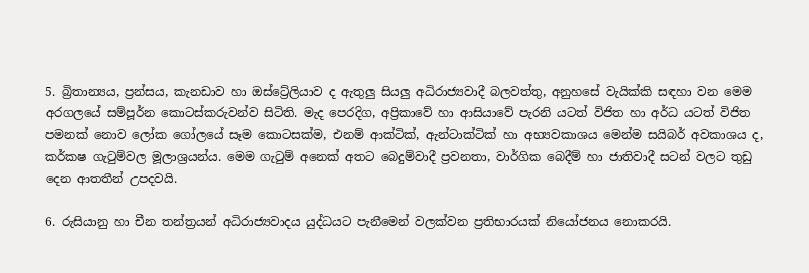5. බ්‍රිතාන්‍යය, ප්‍රන්සය, කැනඩාව හා ඔස්ට්‍රේලියාව ද ඇතුලු සියලු අධිරාජ්‍යවාදී බලවත්තු, අනුහසේ වැයික්කි සඳහා වන මෙම අරගලයේ සම්පූර්න කොටස්කරුවන්ව සිටිති. මැද පෙරදිග, අප්‍රිකාවේ හා ආසියාවේ පැරනි යටත් විජිත හා අර්ධ යටත් විජිත පමනක් නොව ලෝක ගෝලයේ සෑම කොටසක්ම, එනම් ආක්ටික්, ඇන්ටාක්ටික් හා අභ්‍යවකාශය මෙන්ම සයිබර් අවකාශය ද, කර්කෂ ගැටුම්වල මූලාශ්‍රයන්ය. මෙම ගැටුම් අනෙක් අතට බෙදුම්වාදී ප්‍රවනතා, වාර්ගික බෙදීම් හා ජාතිවාදී සටන් වලට තුඩු දෙන ආතතීන් උපදවයි.

6. රුසියානු හා චීන තන්ත්‍රයන් අධිරාජ්‍යවාදය යුද්ධයට පැනීමෙන් වලක්වන ප්‍රතිභාරයක් නියෝජනය නොකරයි.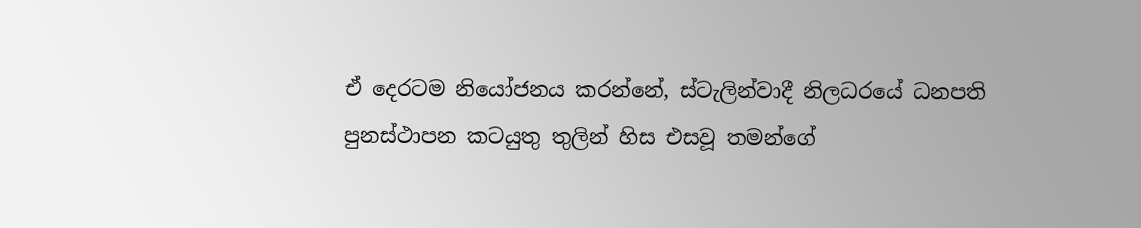ඒ දෙරටම නියෝජනය කරන්නේ, ස්ටැලින්වාදී නිලධරයේ ධනපති පුනස්ථාපන කටයුතු තුලින් හිස එසවූ තමන්ගේ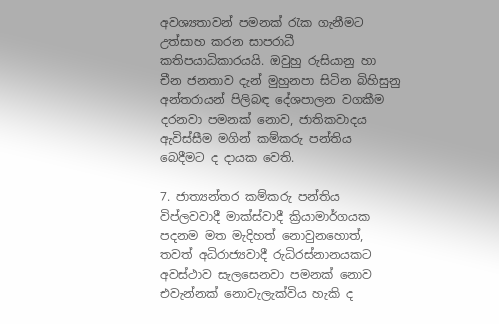අවශ්‍යතාවන් පමනක් රැක ගැනීමට උත්සාහ කරන සාපරාධී කතිපයාධිකාරයයි. ඔවුහු රුසියානු හා චීන ජනතාව දැන් මුහුනපා සිටින බිහිසුනු අන්තරායන් පිලිබඳ දේශපාලන වගකීම දරනවා පමනක් නොව, ජාතිකවාදය ඇවිස්සීම මගින් කම්කරු පන්තිය බෙදීමට ද දායක වෙති.

7. ජාත්‍යන්තර කම්කරු පන්තිය විප්ලවවාදී මාක්ස්වාදී ක්‍රියාමාර්ගයක පදනම මත මැදිහත් නොවුනහොත්, තවත් අධිරාජ්‍යවාදී රුධිරස්නානයකට අවස්ථාව සැලසෙනවා පමනක් නොව එවැන්නක් නොවැලැක්විය හැකි ද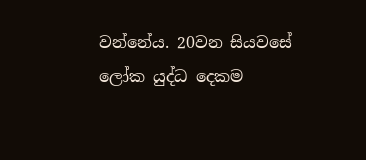වන්නේය. 20වන සියවසේ ලෝක යුද්ධ දෙකම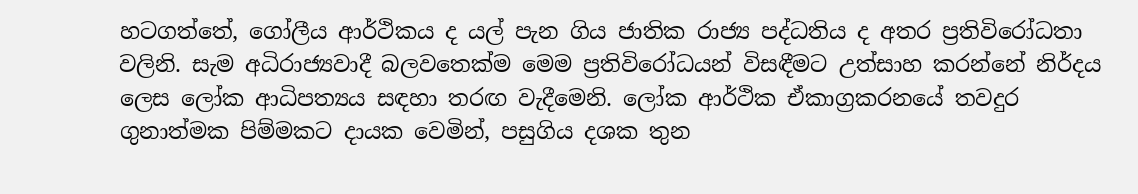හටගත්තේ, ගෝලීය ආර්ථිකය ද යල් පැන ගිය ජාතික රාජ්‍ය පද්ධතිය ද අතර ප්‍රතිවිරෝධතා වලිනි. සැම අධිරාජ්‍යවාදී බලවතෙක්ම මෙම ප්‍රතිවිරෝධයන් විසඳීමට උත්සාහ කරන්නේ නිර්දය ලෙස ලෝක ආධිපත්‍යය සඳහා තරඟ වැදීමෙනි. ලෝක ආර්ථික‍ ඒකාග්‍රකරනයේ තවදුර ගුනාත්මක පිම්මකට දායක වෙමින්, පසුගිය දශක තුන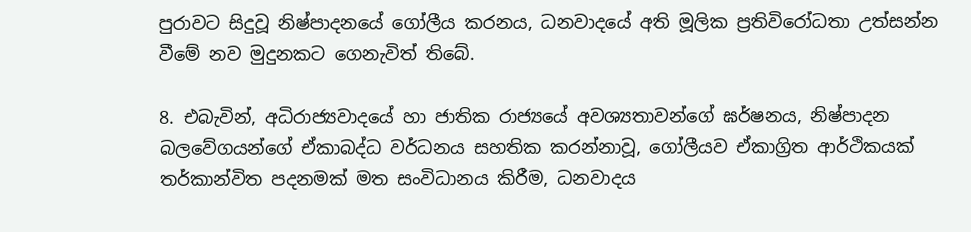පුරාවට සිදුවූ නිෂ්පාදනයේ ගෝලීය කරනය, ධනවාදයේ අති මූලික ප්‍රතිවිරෝධතා උත්සන්න වීමේ නව මුදුනකට ගෙනැවිත් තිබේ.

8. එබැවින්, අධිරාජ්‍යවාදයේ හා ජාතික රාජ්‍යයේ අවශ්‍යතාවන්ගේ ඝර්ෂනය, නිෂ්පාදන බලවේගයන්ගේ ඒකාබද්ධ වර්ධනය සහතික කරන්නාවූ, ගෝලීයව ඒකාග්‍රිත ආර්ථිකයක් තර්කාන්විත පදනමක් මත සංවිධානය කිරීම, ධනවාදය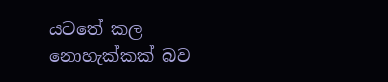යටතේ කල නොහැක්කක් බව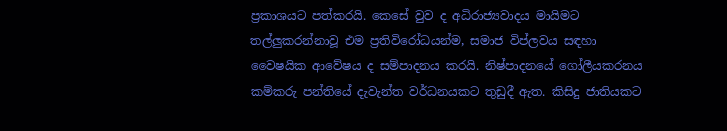ප්‍රකාශයට පත්කරයි. කෙසේ වුව ද අධිරාජ්‍යවාදය මායිමට තල්ලුකරන්නාවූ එම ප්‍රතිවිරෝධයන්ම, සමාජ විප්ලවය සඳහා වෛෂයික ආවේෂය ද සම්පාදනය කරයි. නිෂ්පාදනයේ ගෝලීයකරනය කම්කරු පන්තියේ දැවැන්ත වර්ධනයකට තුඩුදී ඇත. කිසිදු ජාතියකට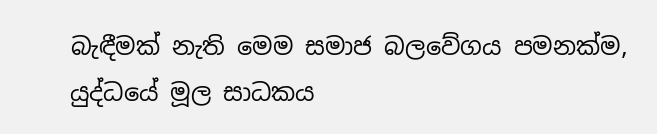බැඳීමක් නැති මෙම සමාජ බලවේගය පමනක්ම, යුද්ධයේ මූල සාධකය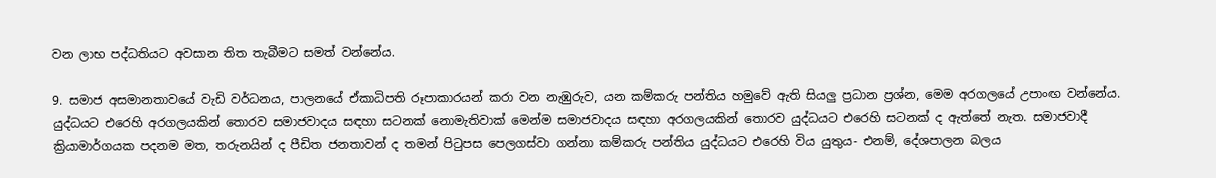වන ලාභ පද්ධතියට අවසාන තිත තැබීමට සමත් වන්නේය.

9. සමාජ අසමානතාවයේ වැඩි වර්ධනය, පාලනයේ ඒකාධිපති රූපාකාරයන් කරා වන නැඹුරුව, යන කම්කරු පන්තිය හමුවේ ඇති සියලු ප්‍රධාන ප්‍රශ්න, මෙම අරගලයේ උපාංඟ වන්නේය. යුද්ධයට එරෙහි අරගලයකින් තොරව සමාජවාදය සඳහා සටනක් නොමැතිවාක් මෙන්ම සමාජවාදය සඳහා අරගලයකින් තොරව යුද්ධයට එරෙහි සටනක් ද ඇත්තේ නැත. සමාජවාදී ක්‍රියාමාර්ගයක පදනම මත, තරුනයින් ද පීඩිත ජනතාවන් ද තමන් පිටුපස පෙලගස්වා ගන්නා කම්කරු පන්තිය යුද්ධයට එරෙහි විය යුතුය- එනම්, දේශපාලන බලය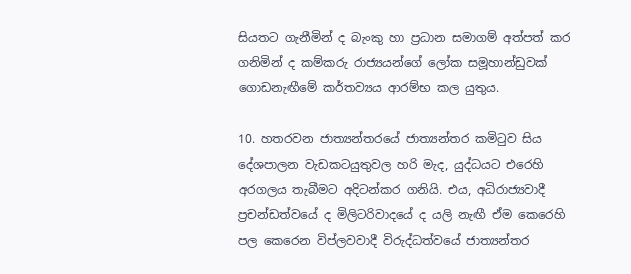සියතට ගැනීමින් ද බැංකු හා ප්‍රධාන සමාගම් අත්පත් කර ගනිමින් ද කම්කරු රාජ්‍යයන්ගේ ලෝක සමූහාන්ඩුවක් ගොඩනැඟීමේ කර්තව්‍යය ආරම්භ කල යුතුය.

10. හතරවන ජාත්‍යන්තරයේ ජාත්‍යන්තර කමිටුව සිය දේශපාලන වැඩකටයුතුවල හරි මැද, යුද්ධයට එරෙහි අරගලය තැබීමට අදිටන්කර ගනියි. එය, අධිරාජ්‍යවාදී ප්‍රචන්ඩත්වයේ ද මිලිටරිවාදයේ ද යලි නැඟී ඒම කෙරෙහි පල කෙරෙන විප්ලවවාදී විරුද්ධත්වයේ ජාත්‍යන්තර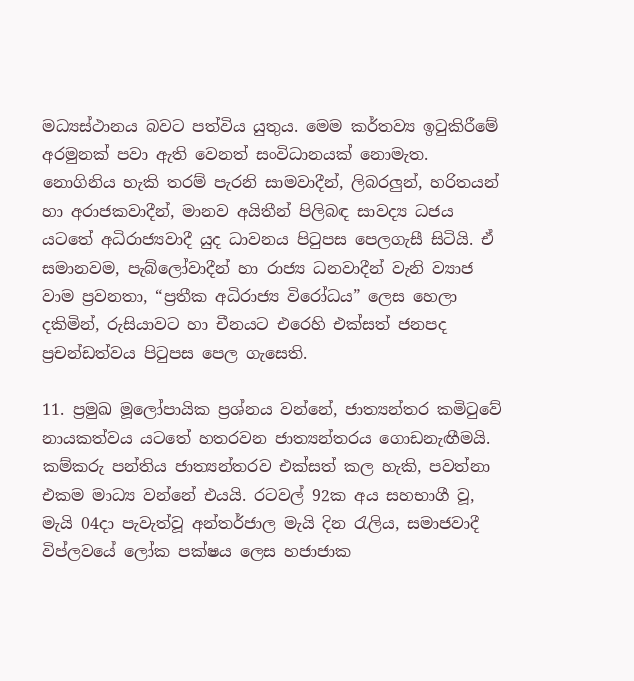මධ්‍යස්ථානය බවට පත්විය යුතුය. මෙම කර්තව්‍ය ඉටුකිරීමේ අරමුනක් පවා ඇති වෙනත් සංවිධානයක් නොමැත. නොගිනිය හැකි තරම් පැරනි සාමවාදීන්, ලිබරලුන්, හරිතයන් හා අරාජකවාදීන්, මානව අයිතීන් පිලිබඳ සාවද්‍ය ධජය යටතේ අධිරාජ්‍යවාදී යුද ධාවනය පිටුපස පෙලගැසී සිටියි. ඒ සමානවම, පැබ්ලෝවාදීන් හා රාජ්‍ය ධනවාදීන් වැනි ව්‍යාජ වාම ප්‍රවනතා, “ප්‍රතීක අධිරාජ්‍ය විරෝධය” ලෙස හෙලා දකිමින්, රුසියාවට හා චීනයට එරෙහි එක්සත් ජනපද ප්‍රචන්ඩත්වය පිටුපස පෙල ගැසෙති.

11. ප්‍රමුඛ මූලෝපායික ප්‍රශ්නය වන්නේ, ජාත්‍යන්තර කමිටුවේ නායකත්වය යටතේ හතරවන ජාත්‍යන්තරය ගොඩනැඟීමයි. කම්කරු පන්තිය ජාත්‍යන්තරව එක්සත් කල හැකි, පවත්නා එකම මාධ්‍ය වන්නේ එයයි. රටවල් 92ක අය සහභාගී වූ, මැයි 04දා පැවැත්වූ අන්තර්ජාල මැයි දින රැලිය, සමාජවාදී විප්ලවයේ ලෝක පක්ෂය ලෙස හජාජාක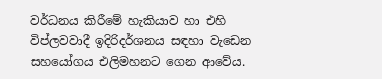වර්ධනය කිරීමේ හැකියාව හා එහි විප්ලවවාදී ඉදිරිදර්ශනය සඳහා වැඩෙන සහයෝගය එලිමහනට ගෙන ආවේය.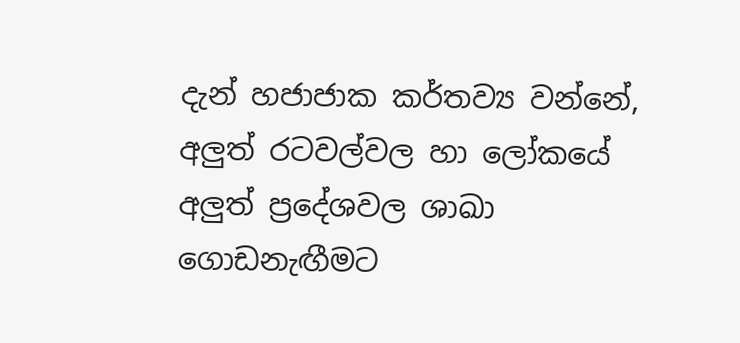දැන් හජාජාක කර්තව්‍ය වන්නේ, අලුත් රටවල්වල හා ලෝකයේ අලුත් ප්‍රදේශවල ශාඛා ගොඩනැඟීමට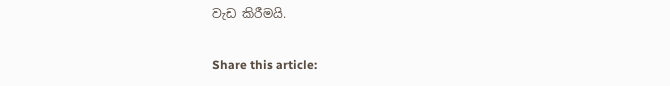වැඩ කිරීමයි.

Share this article: